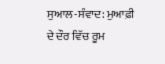ਸੁਆਲ-ਸੰਵਾਦ: ਮੁਆਫ਼ੀ ਦੇ ਦੌਰ ਵਿੱਚ ਰੂਮ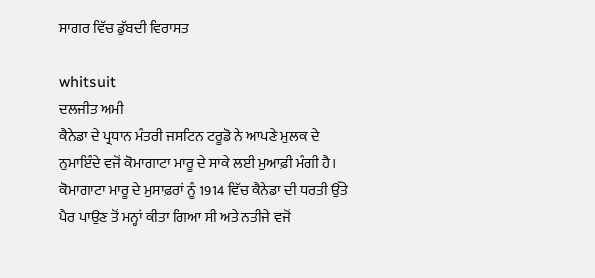ਸਾਗਰ ਵਿੱਚ ਡੁੱਬਦੀ ਵਿਰਾਸਤ

whitsuit
ਦਲਜੀਤ ਅਮੀ
ਕੈਨੇਡਾ ਦੇ ਪ੍ਰਧਾਨ ਮੰਤਰੀ ਜਸਟਿਨ ਟਰੂਡੋ ਨੇ ਆਪਣੇ ਮੁਲਕ ਦੇ ਨੁਮਾਇੰਦੇ ਵਜੋਂ ਕੋਮਾਗਾਟਾ ਮਾਰੂ ਦੇ ਸਾਕੇ ਲਈ ਮੁਆਫ਼ੀ ਮੰਗੀ ਹੈ। ਕੋਮਾਗਾਟਾ ਮਾਰੂ ਦੇ ਮੁਸਾਫ਼ਰਾਂ ਨੂੰ 1914 ਵਿੱਚ ਕੈਨੇਡਾ ਦੀ ਧਰਤੀ ਉੱਤੇ ਪੈਰ ਪਾਉਣ ਤੋਂ ਮਨ੍ਹਾਂ ਕੀਤਾ ਗਿਆ ਸੀ ਅਤੇ ਨਤੀਜੇ ਵਜੋਂ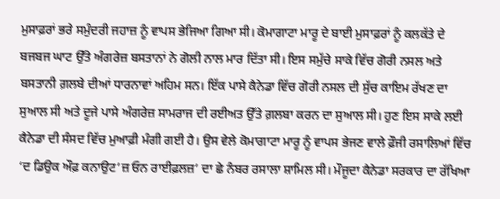ਮੁਸਾਫ਼ਰਾਂ ਭਰੇ ਸਮੁੰਦਰੀ ਜਹਾਜ਼ ਨੂੰ ਵਾਪਸ ਭੇਜਿਆ ਗਿਆ ਸੀ। ਕੋਮਾਗਾਟਾ ਮਾਰੂ ਦੇ ਬਾਈ ਮੁਸਾਫ਼ਰਾਂ ਨੂੰ ਕਲਕੱਤੇ ਦੇ ਬਜਬਜ ਘਾਟ ਉੱਤੇ ਅੰਗਰੇਜ਼ ਬਸਤਾਨਾਂ ਨੇ ਗੋਲੀ ਨਾਲ ਮਾਰ ਦਿੱਤਾ ਸੀ। ਇਸ ਸਮੁੱਚੇ ਸਾਕੇ ਵਿੱਚ ਗੋਰੀ ਨਸਲ ਅਤੇ ਬਸਤਾਨੀ ਗ਼ਲਬੇ ਦੀਆਂ ਧਾਰਨਾਵਾਂ ਅਹਿਮ ਸਨ। ਇੱਕ ਪਾਸੇ ਕੈਨੇਡਾ ਵਿੱਚ ਗੋਰੀ ਨਸਲ ਦੀ ਸੁੱਚ ਕਾਇਮ ਰੱਖਣ ਦਾ ਸੁਆਲ ਸੀ ਅਤੇ ਦੂਜੇ ਪਾਸੇ ਅੰਗਰੇਜ਼ ਸਾਮਰਾਜ ਦੀ ਰਈਅਤ ਉੱਤੇ ਗ਼ਲਬਾ ਕਰਨ ਦਾ ਸੁਆਲ ਸੀ। ਹੁਣ ਇਸ ਸਾਕੇ ਲਈ ਕੈਨੇਡਾ ਦੀ ਸੰਸਦ ਵਿੱਚ ਮੁਆਫ਼ੀ ਮੰਗੀ ਗਈ ਹੈ। ਉਸ ਵੇਲੇ ਕੋਮਾਗਾਟਾ ਮਾਰੂ ਨੂੰ ਵਾਪਸ ਭੇਜਣ ਵਾਲੇ ਫ਼ੌਜੀ ਰਸਾਲਿਆਂ ਵਿੱਚ ‘ਦ ਡਿਉਕ ਔਫ਼ ਕਨਾਉਟ’ਜ਼ ਓਨ ਰਾਈਫ਼ਲਜ਼’ ਦਾ ਛੇ ਨੰਬਰ ਰਸਾਲਾ ਸ਼ਾਮਿਲ ਸੀ। ਮੌਜੂਦਾ ਕੈਨੇਡਾ ਸਰਕਾਰ ਦਾ ਰੱਖਿਆ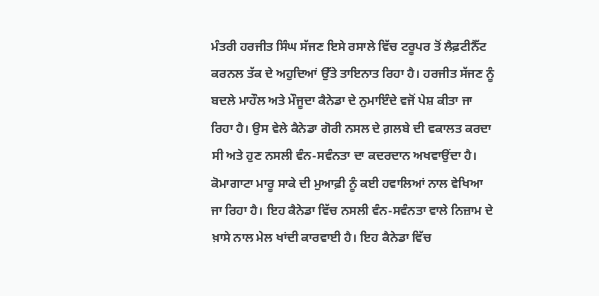ਮੰਤਰੀ ਹਰਜੀਤ ਸਿੰਘ ਸੱਜਣ ਇਸੇ ਰਸਾਲੇ ਵਿੱਚ ਟਰੂਪਰ ਤੋਂ ਲੈਫ਼ਟੀਨੈੱਟ ਕਰਨਲ ਤੱਕ ਦੇ ਅਹੁਦਿਆਂ ਉੱਤੇ ਤਾਇਨਾਤ ਰਿਹਾ ਹੈ। ਹਰਜੀਤ ਸੱਜਣ ਨੂੰ ਬਦਲੇ ਮਾਹੌਲ ਅਤੇ ਮੌਜੂਦਾ ਕੈਨੇਡਾ ਦੇ ਨੁਮਾਇੰਦੇ ਵਜੋਂ ਪੇਸ਼ ਕੀਤਾ ਜਾ ਰਿਹਾ ਹੈ। ਉਸ ਵੇਲੇ ਕੈਨੇਡਾ ਗੋਰੀ ਨਸਲ ਦੇ ਗ਼ਲਬੇ ਦੀ ਵਕਾਲਤ ਕਰਦਾ ਸੀ ਅਤੇ ਹੁਣ ਨਸਲੀ ਵੰਨ-ਸਵੰਨਤਾ ਦਾ ਕਦਰਦਾਨ ਅਖਵਾਉਂਦਾ ਹੈ।
ਕੋਮਾਗਾਟਾ ਮਾਰੂ ਸਾਕੇ ਦੀ ਮੁਆਫ਼ੀ ਨੂੰ ਕਈ ਹਵਾਲਿਆਂ ਨਾਲ ਵੇਖਿਆ ਜਾ ਰਿਹਾ ਹੈ। ਇਹ ਕੈਨੇਡਾ ਵਿੱਚ ਨਸਲੀ ਵੰਨ-ਸਵੰਨਤਾ ਵਾਲੇ ਨਿਜ਼ਾਮ ਦੇ ਖ਼ਾਸੇ ਨਾਲ ਮੇਲ ਖਾਂਦੀ ਕਾਰਵਾਈ ਹੈ। ਇਹ ਕੈਨੇਡਾ ਵਿੱਚ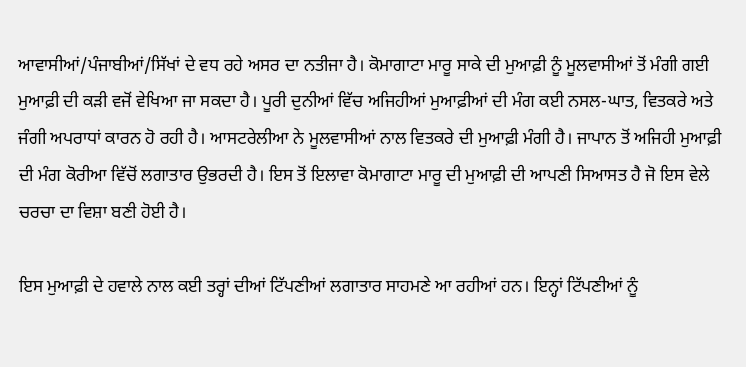ਆਵਾਸੀਆਂ/ਪੰਜਾਬੀਆਂ/ਸਿੱਖਾਂ ਦੇ ਵਧ ਰਹੇ ਅਸਰ ਦਾ ਨਤੀਜਾ ਹੈ। ਕੋਮਾਗਾਟਾ ਮਾਰੂ ਸਾਕੇ ਦੀ ਮੁਆਫ਼ੀ ਨੂੰ ਮੂਲਵਾਸੀਆਂ ਤੋਂ ਮੰਗੀ ਗਈ ਮੁਆਫ਼ੀ ਦੀ ਕੜੀ ਵਜੋਂ ਵੇਖਿਆ ਜਾ ਸਕਦਾ ਹੈ। ਪੂਰੀ ਦੁਨੀਆਂ ਵਿੱਚ ਅਜਿਹੀਆਂ ਮੁਆਫ਼ੀਆਂ ਦੀ ਮੰਗ ਕਈ ਨਸਲ-ਘਾਤ, ਵਿਤਕਰੇ ਅਤੇ ਜੰਗੀ ਅਪਰਾਧਾਂ ਕਾਰਨ ਹੋ ਰਹੀ ਹੈ। ਆਸਟਰੇਲੀਆ ਨੇ ਮੂਲਵਾਸੀਆਂ ਨਾਲ ਵਿਤਕਰੇ ਦੀ ਮੁਆਫ਼ੀ ਮੰਗੀ ਹੈ। ਜਾਪਾਨ ਤੋਂ ਅਜਿਹੀ ਮੁਆਫ਼ੀ ਦੀ ਮੰਗ ਕੋਰੀਆ ਵਿੱਚੋਂ ਲਗਾਤਾਰ ਉਭਰਦੀ ਹੈ। ਇਸ ਤੋਂ ਇਲਾਵਾ ਕੋਮਾਗਾਟਾ ਮਾਰੂ ਦੀ ਮੁਆਫ਼ੀ ਦੀ ਆਪਣੀ ਸਿਆਸਤ ਹੈ ਜੋ ਇਸ ਵੇਲੇ ਚਰਚਾ ਦਾ ਵਿਸ਼ਾ ਬਣੀ ਹੋਈ ਹੈ।

ਇਸ ਮੁਆਫ਼ੀ ਦੇ ਹਵਾਲੇ ਨਾਲ ਕਈ ਤਰ੍ਹਾਂ ਦੀਆਂ ਟਿੱਪਣੀਆਂ ਲਗਾਤਾਰ ਸਾਹਮਣੇ ਆ ਰਹੀਆਂ ਹਨ। ਇਨ੍ਹਾਂ ਟਿੱਪਣੀਆਂ ਨੂੰ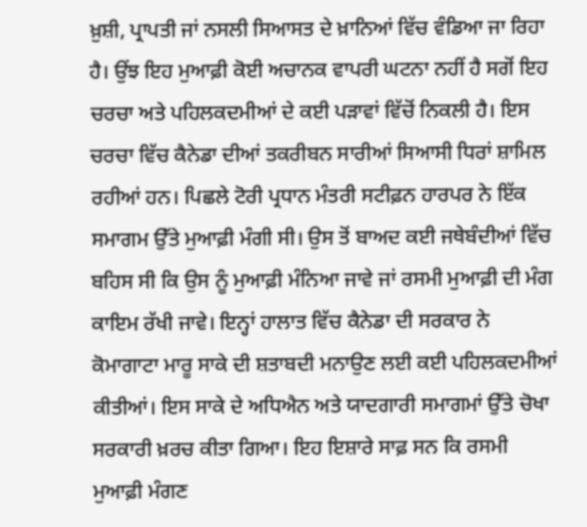ਖ਼ੁਸ਼ੀ, ਪ੍ਰਾਪਤੀ ਜਾਂ ਨਸਲੀ ਸਿਆਸਤ ਦੇ ਖ਼ਾਨਿਆਂ ਵਿੱਚ ਵੰਡਿਆ ਜਾ ਰਿਹਾ ਹੈ। ਉਂਝ ਇਹ ਮੁਆਫ਼ੀ ਕੋਈ ਅਚਾਨਕ ਵਾਪਰੀ ਘਟਨਾ ਨਹੀਂ ਹੈ ਸਗੋਂ ਇਹ ਚਰਚਾ ਅਤੇ ਪਹਿਲਕਦਮੀਆਂ ਦੇ ਕਈ ਪੜਾਵਾਂ ਵਿੱਚੋਂ ਨਿਕਲੀ ਹੈ। ਇਸ ਚਰਚਾ ਵਿੱਚ ਕੈਨੇਡਾ ਦੀਆਂ ਤਕਰੀਬਨ ਸਾਰੀਆਂ ਸਿਆਸੀ ਧਿਰਾਂ ਸ਼ਾਮਿਲ ਰਹੀਆਂ ਹਨ। ਪਿਛਲੇ ਟੋਰੀ ਪ੍ਰਧਾਨ ਮੰਤਰੀ ਸਟੀਫ਼ਨ ਹਾਰਪਰ ਨੇ ਇੱਕ ਸਮਾਗਮ ਉੱਤੇ ਮੁਆਫ਼ੀ ਮੰਗੀ ਸੀ। ਉਸ ਤੋਂ ਬਾਅਦ ਕਈ ਜਥੇਬੰਦੀਆਂ ਵਿੱਚ ਬਹਿਸ ਸੀ ਕਿ ਉਸ ਨੂੰ ਮੁਆਫ਼ੀ ਮੰਨਿਆ ਜਾਵੇ ਜਾਂ ਰਸਮੀ ਮੁਆਫ਼ੀ ਦੀ ਮੰਗ ਕਾਇਮ ਰੱਖੀ ਜਾਵੇ। ਇਨ੍ਹਾਂ ਹਾਲਾਤ ਵਿੱਚ ਕੈਨੇਡਾ ਦੀ ਸਰਕਾਰ ਨੇ ਕੋਮਾਗਾਟਾ ਮਾਰੂ ਸਾਕੇ ਦੀ ਸ਼ਤਾਬਦੀ ਮਨਾਉਣ ਲਈ ਕਈ ਪਹਿਲਕਦਮੀਆਂ ਕੀਤੀਆਂ। ਇਸ ਸਾਕੇ ਦੇ ਅਧਿਐਨ ਅਤੇ ਯਾਦਗਾਰੀ ਸਮਾਗਮਾਂ ਉੱਤੇ ਚੋਖਾ ਸਰਕਾਰੀ ਖ਼ਰਚ ਕੀਤਾ ਗਿਆ। ਇਹ ਇਸ਼ਾਰੇ ਸਾਫ਼ ਸਨ ਕਿ ਰਸਮੀ ਮੁਆਫ਼ੀ ਮੰਗਣ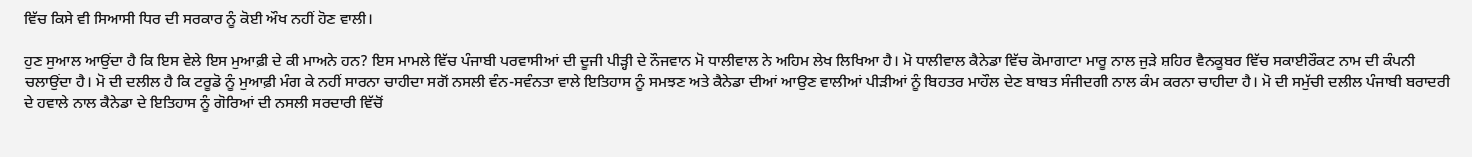ਵਿੱਚ ਕਿਸੇ ਵੀ ਸਿਆਸੀ ਧਿਰ ਦੀ ਸਰਕਾਰ ਨੂੰ ਕੋਈ ਔਖ ਨਹੀਂ ਹੋਣ ਵਾਲੀ।

ਹੁਣ ਸੁਆਲ ਆਉਂਦਾ ਹੈ ਕਿ ਇਸ ਵੇਲੇ ਇਸ ਮੁਆਫ਼ੀ ਦੇ ਕੀ ਮਾਅਨੇ ਹਨ? ਇਸ ਮਾਮਲੇ ਵਿੱਚ ਪੰਜਾਬੀ ਪਰਵਾਸੀਆਂ ਦੀ ਦੂਜੀ ਪੀੜ੍ਹੀ ਦੇ ਨੌਜਵਾਨ ਮੋ ਧਾਲੀਵਾਲ ਨੇ ਅਹਿਮ ਲੇਖ ਲਿਖਿਆ ਹੈ। ਮੋ ਧਾਲੀਵਾਲ ਕੈਨੇਡਾ ਵਿੱਚ ਕੋਮਾਗਾਟਾ ਮਾਰੂ ਨਾਲ ਜੁੜੇ ਸ਼ਹਿਰ ਵੈਨਕੂਬਰ ਵਿੱਚ ਸਕਾਈਰੌਕਟ ਨਾਮ ਦੀ ਕੰਪਨੀ ਚਲਾਉਂਦਾ ਹੈ। ਮੋ ਦੀ ਦਲੀਲ ਹੈ ਕਿ ਟਰੂਡੋ ਨੂੰ ਮੁਆਫ਼ੀ ਮੰਗ ਕੇ ਨਹੀਂ ਸਾਰਨਾ ਚਾਹੀਦਾ ਸਗੋਂ ਨਸਲੀ ਵੰਨ-ਸਵੰਨਤਾ ਵਾਲੇ ਇਤਿਹਾਸ ਨੂੰ ਸਮਝਣ ਅਤੇ ਕੈਨੇਡਾ ਦੀਆਂ ਆਉਣ ਵਾਲੀਆਂ ਪੀੜੀਆਂ ਨੂੰ ਬਿਹਤਰ ਮਾਹੌਲ ਦੇਣ ਬਾਬਤ ਸੰਜੀਦਗੀ ਨਾਲ ਕੰਮ ਕਰਨਾ ਚਾਹੀਦਾ ਹੈ। ਮੋ ਦੀ ਸਮੁੱਚੀ ਦਲੀਲ ਪੰਜਾਬੀ ਬਰਾਦਰੀ ਦੇ ਹਵਾਲੇ ਨਾਲ ਕੈਨੇਡਾ ਦੇ ਇਤਿਹਾਸ ਨੂੰ ਗੋਰਿਆਂ ਦੀ ਨਸਲੀ ਸਰਦਾਰੀ ਵਿੱਚੋਂ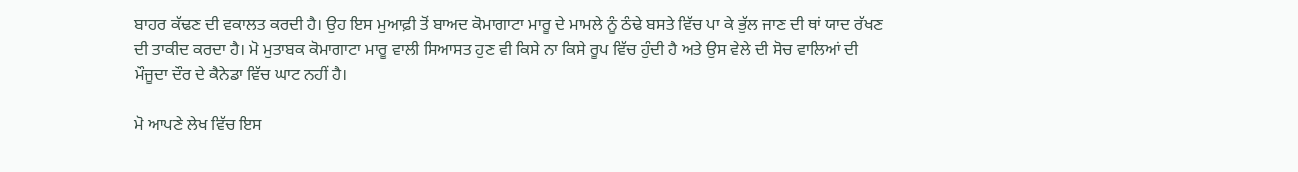ਬਾਹਰ ਕੱਢਣ ਦੀ ਵਕਾਲਤ ਕਰਦੀ ਹੈ। ਉਹ ਇਸ ਮੁਆਫ਼ੀ ਤੋਂ ਬਾਅਦ ਕੋਮਾਗਾਟਾ ਮਾਰੂ ਦੇ ਮਾਮਲੇ ਨੂੰ ਠੰਢੇ ਬਸਤੇ ਵਿੱਚ ਪਾ ਕੇ ਭੁੱਲ ਜਾਣ ਦੀ ਥਾਂ ਯਾਦ ਰੱਖਣ ਦੀ ਤਾਕੀਦ ਕਰਦਾ ਹੈ। ਮੋ ਮੁਤਾਬਕ ਕੋਮਾਗਾਟਾ ਮਾਰੂ ਵਾਲੀ ਸਿਆਸਤ ਹੁਣ ਵੀ ਕਿਸੇ ਨਾ ਕਿਸੇ ਰੂਪ ਵਿੱਚ ਹੁੰਦੀ ਹੈ ਅਤੇ ਉਸ ਵੇਲੇ ਦੀ ਸੋਚ ਵਾਲਿਆਂ ਦੀ ਮੌਜੂਦਾ ਦੌਰ ਦੇ ਕੈਨੇਡਾ ਵਿੱਚ ਘਾਟ ਨਹੀਂ ਹੈ।

ਮੋ ਆਪਣੇ ਲੇਖ ਵਿੱਚ ਇਸ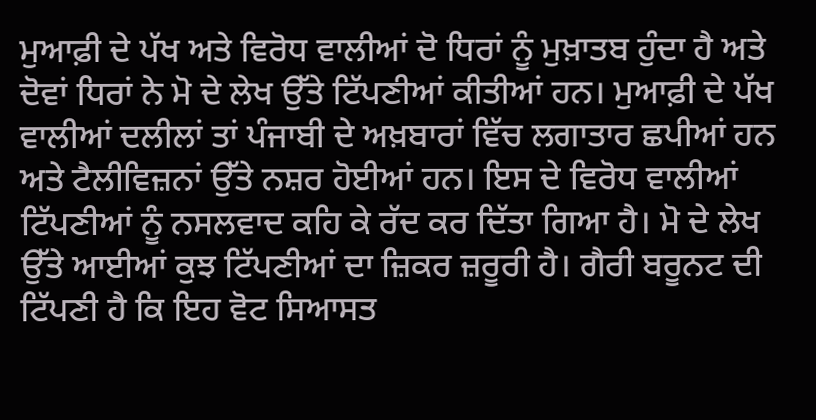ਮੁਆਫ਼ੀ ਦੇ ਪੱਖ ਅਤੇ ਵਿਰੋਧ ਵਾਲੀਆਂ ਦੋ ਧਿਰਾਂ ਨੂੰ ਮੁਖ਼ਾਤਬ ਹੁੰਦਾ ਹੈ ਅਤੇ ਦੋਵਾਂ ਧਿਰਾਂ ਨੇ ਮੋ ਦੇ ਲੇਖ ਉੱਤੇ ਟਿੱਪਣੀਆਂ ਕੀਤੀਆਂ ਹਨ। ਮੁਆਫ਼ੀ ਦੇ ਪੱਖ ਵਾਲੀਆਂ ਦਲੀਲਾਂ ਤਾਂ ਪੰਜਾਬੀ ਦੇ ਅਖ਼ਬਾਰਾਂ ਵਿੱਚ ਲਗਾਤਾਰ ਛਪੀਆਂ ਹਨ ਅਤੇ ਟੈਲੀਵਿਜ਼ਨਾਂ ਉੱਤੇ ਨਸ਼ਰ ਹੋਈਆਂ ਹਨ। ਇਸ ਦੇ ਵਿਰੋਧ ਵਾਲੀਆਂ ਟਿੱਪਣੀਆਂ ਨੂੰ ਨਸਲਵਾਦ ਕਹਿ ਕੇ ਰੱਦ ਕਰ ਦਿੱਤਾ ਗਿਆ ਹੈ। ਮੋ ਦੇ ਲੇਖ ਉੱਤੇ ਆਈਆਂ ਕੁਝ ਟਿੱਪਣੀਆਂ ਦਾ ਜ਼ਿਕਰ ਜ਼ਰੂਰੀ ਹੈ। ਗੈਰੀ ਬਰੂਨਟ ਦੀ ਟਿੱਪਣੀ ਹੈ ਕਿ ਇਹ ਵੋਟ ਸਿਆਸਤ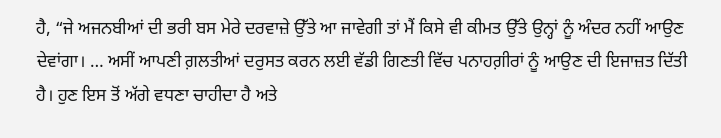ਹੈ, “ਜੇ ਅਜਨਬੀਆਂ ਦੀ ਭਰੀ ਬਸ ਮੇਰੇ ਦਰਵਾਜ਼ੇ ਉੱਤੇ ਆ ਜਾਵੇਗੀ ਤਾਂ ਮੈਂ ਕਿਸੇ ਵੀ ਕੀਮਤ ਉੱਤੇ ਉਨ੍ਹਾਂ ਨੂੰ ਅੰਦਰ ਨਹੀਂ ਆਉਣ ਦੇਵਾਂਗਾ। … ਅਸੀਂ ਆਪਣੀ ਗ਼ਲਤੀਆਂ ਦਰੁਸਤ ਕਰਨ ਲਈ ਵੱਡੀ ਗਿਣਤੀ ਵਿੱਚ ਪਨਾਹਗ਼ੀਰਾਂ ਨੂੰ ਆਉਣ ਦੀ ਇਜਾਜ਼ਤ ਦਿੱਤੀ ਹੈ। ਹੁਣ ਇਸ ਤੋਂ ਅੱਗੇ ਵਧਣਾ ਚਾਹੀਦਾ ਹੈ ਅਤੇ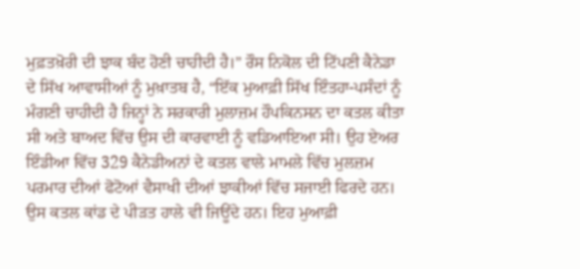ਮੁਫ਼ਤਖ਼ੋਰੀ ਦੀ ਝਾਕ ਬੰਦ ਹੋਣੀ ਚਾਹੀਦੀ ਹੈ।” ਰੌਸ ਨਿਕੋਲ ਦੀ ਟਿੱਪਣੀ ਕੈਨੇਡਾ ਦੇ ਸਿੱਖ ਆਵਾਸੀਆਂ ਨੂੰ ਮੁਖ਼ਾਤਬ ਹੈ, “ਇੱਕ ਮੁਆਫ਼ੀ ਸਿੱਖ ਇੰਤਹਾ-ਪਸੰਦਾਂ ਨੂੰ ਮੰਗਣੀ ਚਾਹੀਦੀ ਹੈ ਜਿਨ੍ਹਾਂ ਨੇ ਸਰਕਾਰੀ ਮੁਲਾਜ਼ਮ ਹੌਪਕਿਨਸਨ ਦਾ ਕਤਲ ਕੀਤਾ ਸੀ ਅਤੇ ਬਾਅਦ ਵਿੱਚ ਉਸ ਦੀ ਕਾਰਵਾਈ ਨੂੰ ਵਡਿਆਇਆ ਸੀ। ਉਹ ਏਅਰ ਇੰਡੀਆ ਵਿੱਚ 329 ਕੈਨੇਡੀਅਨਾਂ ਦੇ ਕਤਲ ਵਾਲੇ ਮਾਮਲੇ ਵਿੱਚ ਮੁਲਜ਼ਮ ਪਰਮਾਰ ਦੀਆਂ ਫੋਟੋਆਂ ਵੈਸਾਖੀ ਦੀਆਂ ਝਾਕੀਆਂ ਵਿੱਚ ਸਜਾਈ ਫਿਰਦੇ ਹਨ। ਉਸ ਕਤਲ ਕਾਂਡ ਦੇ ਪੀੜਤ ਹਾਲੇ ਵੀ ਜਿਊਂਦੇ ਹਨ। ਇਹ ਮੁਆਫ਼ੀ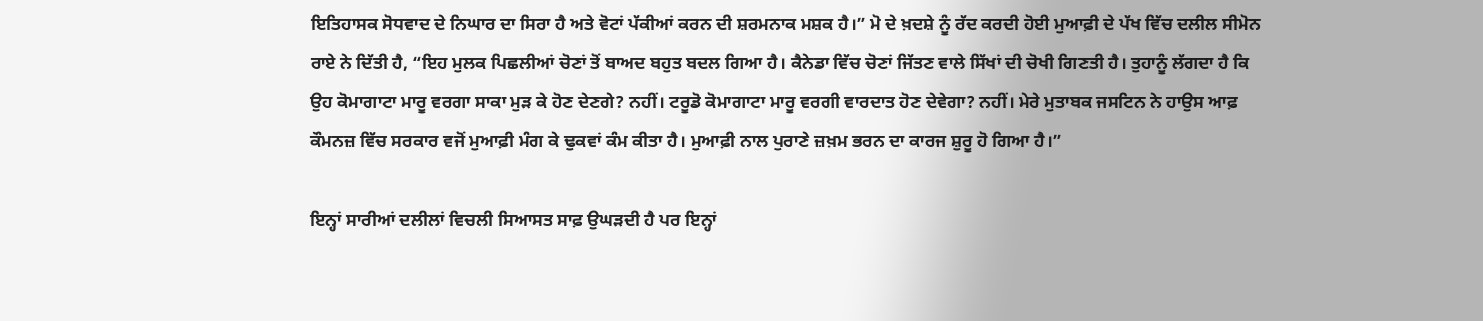ਇਤਿਹਾਸਕ ਸੋਧਵਾਦ ਦੇ ਨਿਘਾਰ ਦਾ ਸਿਰਾ ਹੈ ਅਤੇ ਵੋਟਾਂ ਪੱਕੀਆਂ ਕਰਨ ਦੀ ਸ਼ਰਮਨਾਕ ਮਸ਼ਕ ਹੈ।” ਮੋ ਦੇ ਖ਼ਦਸ਼ੇ ਨੂੰ ਰੱਦ ਕਰਦੀ ਹੋਈ ਮੁਆਫ਼ੀ ਦੇ ਪੱਖ ਵਿੱਚ ਦਲੀਲ ਸੀਮੋਨ ਰਾਏ ਨੇ ਦਿੱਤੀ ਹੈ, “ਇਹ ਮੁਲਕ ਪਿਛਲੀਆਂ ਚੋਣਾਂ ਤੋਂ ਬਾਅਦ ਬਹੁਤ ਬਦਲ ਗਿਆ ਹੈ। ਕੈਨੇਡਾ ਵਿੱਚ ਚੋਣਾਂ ਜਿੱਤਣ ਵਾਲੇ ਸਿੱਖਾਂ ਦੀ ਚੋਖੀ ਗਿਣਤੀ ਹੈ। ਤੁਹਾਨੂੰ ਲੱਗਦਾ ਹੈ ਕਿ ਉਹ ਕੋਮਾਗਾਟਾ ਮਾਰੂ ਵਰਗਾ ਸਾਕਾ ਮੁੜ ਕੇ ਹੋਣ ਦੇਣਗੇ? ਨਹੀਂ। ਟਰੂਡੋ ਕੋਮਾਗਾਟਾ ਮਾਰੂ ਵਰਗੀ ਵਾਰਦਾਤ ਹੋਣ ਦੇਵੇਗਾ? ਨਹੀਂ। ਮੇਰੇ ਮੁਤਾਬਕ ਜਸਟਿਨ ਨੇ ਹਾਉਸ ਆਫ਼ ਕੌਮਨਜ਼ ਵਿੱਚ ਸਰਕਾਰ ਵਜੋਂ ਮੁਆਫ਼ੀ ਮੰਗ ਕੇ ਢੁਕਵਾਂ ਕੰਮ ਕੀਤਾ ਹੈ। ਮੁਆਫ਼ੀ ਨਾਲ ਪੁਰਾਣੇ ਜ਼ਖ਼ਮ ਭਰਨ ਦਾ ਕਾਰਜ ਸ਼ੁਰੂ ਹੋ ਗਿਆ ਹੈ।”

ਇਨ੍ਹਾਂ ਸਾਰੀਆਂ ਦਲੀਲਾਂ ਵਿਚਲੀ ਸਿਆਸਤ ਸਾਫ਼ ਉਘੜਦੀ ਹੈ ਪਰ ਇਨ੍ਹਾਂ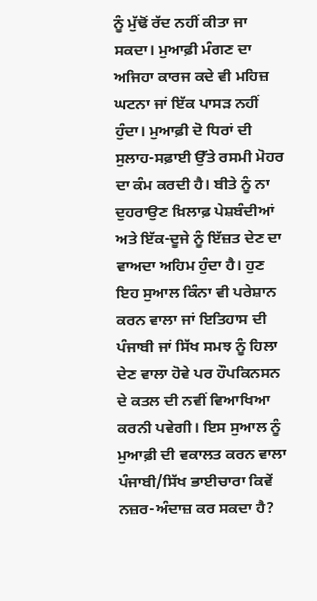ਨੂੰ ਮੁੱਢੋਂ ਰੱਦ ਨਹੀਂ ਕੀਤਾ ਜਾ ਸਕਦਾ। ਮੁਆਫ਼ੀ ਮੰਗਣ ਦਾ ਅਜਿਹਾ ਕਾਰਜ ਕਦੇ ਵੀ ਮਹਿਜ਼ ਘਟਨਾ ਜਾਂ ਇੱਕ ਪਾਸੜ ਨਹੀਂ ਹੁੰਦਾ। ਮੁਆਫ਼ੀ ਦੋ ਧਿਰਾਂ ਦੀ ਸੁਲਾਹ-ਸਫ਼ਾਈ ਉੱਤੇ ਰਸਮੀ ਮੋਹਰ ਦਾ ਕੰਮ ਕਰਦੀ ਹੈ। ਬੀਤੇ ਨੂੰ ਨਾ ਦੁਹਰਾਉਣ ਖ਼ਿਲਾਫ਼ ਪੇਸ਼ਬੰਦੀਆਂ ਅਤੇ ਇੱਕ-ਦੂਜੇ ਨੂੰ ਇੱਜ਼ਤ ਦੇਣ ਦਾ ਵਾਅਦਾ ਅਹਿਮ ਹੁੰਦਾ ਹੈ। ਹੁਣ ਇਹ ਸੁਆਲ ਕਿੰਨਾ ਵੀ ਪਰੇਸ਼ਾਨ ਕਰਨ ਵਾਲਾ ਜਾਂ ਇਤਿਹਾਸ ਦੀ ਪੰਜਾਬੀ ਜਾਂ ਸਿੱਖ ਸਮਝ ਨੂੰ ਹਿਲਾ ਦੇਣ ਵਾਲਾ ਹੋਵੇ ਪਰ ਹੌਪਕਿਨਸਨ ਦੇ ਕਤਲ ਦੀ ਨਵੀਂ ਵਿਆਖਿਆ ਕਰਨੀ ਪਵੇਗੀ। ਇਸ ਸੁਆਲ ਨੂੰ ਮੁਆਫ਼ੀ ਦੀ ਵਕਾਲਤ ਕਰਨ ਵਾਲਾ ਪੰਜਾਬੀ/ਸਿੱਖ ਭਾਈਚਾਰਾ ਕਿਵੇਂ ਨਜ਼ਰ-ਅੰਦਾਜ਼ ਕਰ ਸਕਦਾ ਹੈ?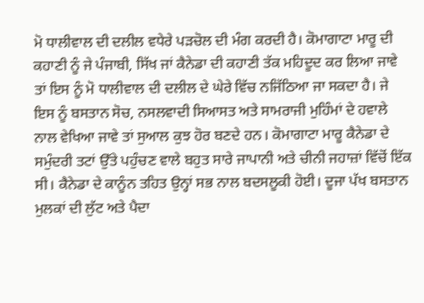ਮੋ ਧਾਲੀਵਾਲ ਦੀ ਦਲੀਲ ਵਧੇਰੇ ਪੜਚੋਲ ਦੀ ਮੰਗ ਕਰਦੀ ਹੈ। ਕੋਮਾਗਾਟਾ ਮਾਰੂ ਦੀ ਕਹਾਣੀ ਨੂੰ ਜੇ ਪੰਜਾਬੀ, ਸਿੱਖ ਜਾਂ ਕੈਨੇਡਾ ਦੀ ਕਹਾਣੀ ਤੱਕ ਮਹਿਦੂਦ ਕਰ ਲਿਆ ਜਾਵੇ ਤਾਂ ਇਸ ਨੂੰ ਮੋ ਧਾਲੀਵਾਲ ਦੀ ਦਲੀਲ ਦੇ ਘੇਰੇ ਵਿੱਚ ਨਜਿੱਠਿਆ ਜਾ ਸਕਦਾ ਹੈ। ਜੇ ਇਸ ਨੂੰ ਬਸਤਾਨ ਸੋਚ, ਨਸਲਵਾਦੀ ਸਿਆਸਤ ਅਤੇ ਸਾਮਰਾਜੀ ਮੁਹਿੰਮਾਂ ਦੇ ਹਵਾਲੇ ਨਾਲ ਵੇਖਿਆ ਜਾਵੇ ਤਾਂ ਸੁਆਲ ਕੁਝ ਹੋਰ ਬਣਦੇ ਹਨ। ਕੋਮਾਗਾਟਾ ਮਾਰੂ ਕੈਨੇਡਾ ਦੇ ਸਮੁੰਦਰੀ ਤਟਾਂ ਉੱਤੇ ਪਹੁੰਚਣ ਵਾਲੇ ਬਹੁਤ ਸਾਰੇ ਜਾਪਾਨੀ ਅਤੇ ਚੀਨੀ ਜਹਾਜ਼ਾਂ ਵਿੱਚੋਂ ਇੱਕ ਸੀ। ਕੈਨੇਡਾ ਦੇ ਕਾਨੂੰਨ ਤਹਿਤ ਉਨ੍ਹਾਂ ਸਭ ਨਾਲ ਬਦਸਲੂਕੀ ਹੋਈ। ਦੂਜਾ ਪੱਖ ਬਸਤਾਨ ਮੁਲਕਾਂ ਦੀ ਲੁੱਟ ਅਤੇ ਪੈਦਾ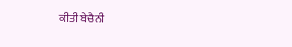ਕੀਤੀ ਬੇਚੈਨੀ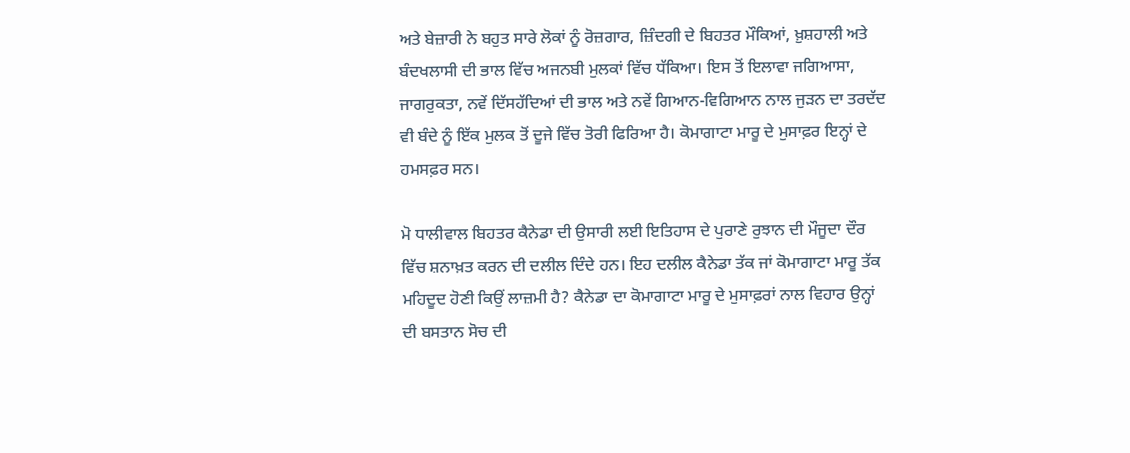ਅਤੇ ਬੇਜ਼ਾਰੀ ਨੇ ਬਹੁਤ ਸਾਰੇ ਲੋਕਾਂ ਨੂੰ ਰੋਜ਼ਗਾਰ, ਜ਼ਿੰਦਗੀ ਦੇ ਬਿਹਤਰ ਮੌਕਿਆਂ, ਖ਼ੁਸ਼ਹਾਲੀ ਅਤੇ ਬੰਦਖਲਾਸੀ ਦੀ ਭਾਲ ਵਿੱਚ ਅਜਨਬੀ ਮੁਲਕਾਂ ਵਿੱਚ ਧੱਕਿਆ। ਇਸ ਤੋਂ ਇਲਾਵਾ ਜਗਿਆਸਾ, ਜਾਗਰੁਕਤਾ, ਨਵੇਂ ਦਿੱਸਹੱਦਿਆਂ ਦੀ ਭਾਲ ਅਤੇ ਨਵੇਂ ਗਿਆਨ-ਵਿਗਿਆਨ ਨਾਲ ਜੁੜਨ ਦਾ ਤਰਦੱਦ ਵੀ ਬੰਦੇ ਨੂੰ ਇੱਕ ਮੁਲਕ ਤੋਂ ਦੂਜੇ ਵਿੱਚ ਤੋਰੀ ਫਿਰਿਆ ਹੈ। ਕੋਮਾਗਾਟਾ ਮਾਰੂ ਦੇ ਮੁਸਾਫ਼ਰ ਇਨ੍ਹਾਂ ਦੇ ਹਮਸਫ਼ਰ ਸਨ।

ਮੋ ਧਾਲੀਵਾਲ ਬਿਹਤਰ ਕੈਨੇਡਾ ਦੀ ਉਸਾਰੀ ਲਈ ਇਤਿਹਾਸ ਦੇ ਪੁਰਾਣੇ ਰੁਝਾਨ ਦੀ ਮੌਜੂਦਾ ਦੌਰ ਵਿੱਚ ਸ਼ਨਾਖ਼ਤ ਕਰਨ ਦੀ ਦਲੀਲ ਦਿੰਦੇ ਹਨ। ਇਹ ਦਲੀਲ ਕੈਨੇਡਾ ਤੱਕ ਜਾਂ ਕੋਮਾਗਾਟਾ ਮਾਰੂ ਤੱਕ ਮਹਿਦੂਦ ਹੋਣੀ ਕਿਉਂ ਲਾਜ਼ਮੀ ਹੈ? ਕੈਨੇਡਾ ਦਾ ਕੋਮਾਗਾਟਾ ਮਾਰੂ ਦੇ ਮੁਸਾਫ਼ਰਾਂ ਨਾਲ ਵਿਹਾਰ ਉਨ੍ਹਾਂ ਦੀ ਬਸਤਾਨ ਸੋਚ ਦੀ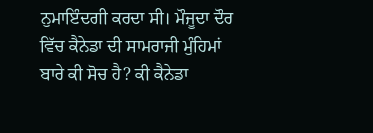ਨੁਮਾਇੰਦਗੀ ਕਰਦਾ ਸੀ। ਮੌਜੂਦਾ ਦੌਰ ਵਿੱਚ ਕੈਨੇਡਾ ਦੀ ਸਾਮਰਾਜੀ ਮੁੰਹਿਮਾਂ ਬਾਰੇ ਕੀ ਸੋਚ ਹੈ? ਕੀ ਕੈਨੇਡਾ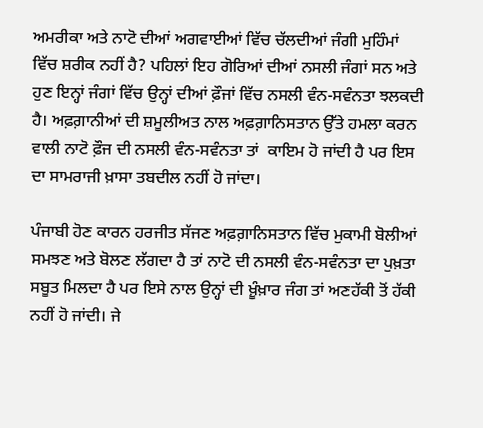ਅਮਰੀਕਾ ਅਤੇ ਨਾਟੋ ਦੀਆਂ ਅਗਵਾਈਆਂ ਵਿੱਚ ਚੱਲਦੀਆਂ ਜੰਗੀ ਮੁਹਿੰਮਾਂ ਵਿੱਚ ਸ਼ਰੀਕ ਨਹੀਂ ਹੈ? ਪਹਿਲਾਂ ਇਹ ਗੋਰਿਆਂ ਦੀਆਂ ਨਸਲੀ ਜੰਗਾਂ ਸਨ ਅਤੇ ਹੁਣ ਇਨ੍ਹਾਂ ਜੰਗਾਂ ਵਿੱਚ ਉਨ੍ਹਾਂ ਦੀਆਂ ਫ਼ੌਜਾਂ ਵਿੱਚ ਨਸਲੀ ਵੰਨ-ਸਵੰਨਤਾ ਝਲਕਦੀ ਹੈ। ਅਫ਼ਗ਼ਾਨੀਆਂ ਦੀ ਸ਼ਮੂਲੀਅਤ ਨਾਲ ਅਫ਼ਗ਼ਾਨਿਸਤਾਨ ਉੱਤੇ ਹਮਲਾ ਕਰਨ ਵਾਲੀ ਨਾਟੋ ਫ਼ੌਜ ਦੀ ਨਸਲੀ ਵੰਨ-ਸਵੰਨਤਾ ਤਾਂ  ਕਾਇਮ ਹੋ ਜਾਂਦੀ ਹੈ ਪਰ ਇਸ ਦਾ ਸਾਮਰਾਜੀ ਖ਼ਾਸਾ ਤਬਦੀਲ ਨਹੀਂ ਹੋ ਜਾਂਦਾ।

ਪੰਜਾਬੀ ਹੋਣ ਕਾਰਨ ਹਰਜੀਤ ਸੱਜਣ ਅਫ਼ਗ਼ਾਨਿਸਤਾਨ ਵਿੱਚ ਮੁਕਾਮੀ ਬੋਲੀਆਂ ਸਮਝਣ ਅਤੇ ਬੋਲਣ ਲੱਗਦਾ ਹੈ ਤਾਂ ਨਾਟੋ ਦੀ ਨਸਲੀ ਵੰਨ-ਸਵੰਨਤਾ ਦਾ ਪੁਖ਼ਤਾ ਸਬੂਤ ਮਿਲਦਾ ਹੈ ਪਰ ਇਸੇ ਨਾਲ ਉਨ੍ਹਾਂ ਦੀ ਖ਼ੂੰਖ਼ਾਰ ਜੰਗ ਤਾਂ ਅਣਹੱਕੀ ਤੋਂ ਹੱਕੀ ਨਹੀਂ ਹੋ ਜਾਂਦੀ। ਜੇ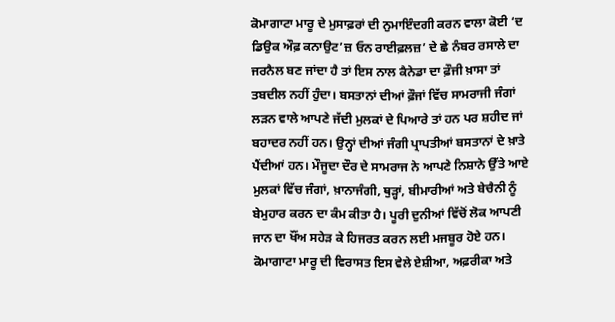ਕੋਮਾਗਾਟਾ ਮਾਰੂ ਦੇ ਮੁਸਾਫ਼ਰਾਂ ਦੀ ਨੁਮਾਇੰਦਗੀ ਕਰਨ ਵਾਲਾ ਕੋਈ ‘ਦ ਡਿਉਕ ਔਫ਼ ਕਨਾਉਟ’ਜ਼ ਓਨ ਰਾਈਫ਼ਲਜ਼’ ਦੇ ਛੇ ਨੰਬਰ ਰਸਾਲੇ ਦਾ ਜਰਨੈਲ ਬਣ ਜਾਂਦਾ ਹੈ ਤਾਂ ਇਸ ਨਾਲ ਕੈਨੇਡਾ ਦਾ ਫ਼ੌਜੀ ਖ਼ਾਸਾ ਤਾਂ ਤਬਦੀਲ ਨਹੀਂ ਹੁੰਦਾ। ਬਸਤਾਨਾਂ ਦੀਆਂ ਫ਼ੌਜਾਂ ਵਿੱਚ ਸਾਮਰਾਜੀ ਜੰਗਾਂ ਲੜਨ ਵਾਲੇ ਆਪਣੇ ਜੱਦੀ ਮੁਲਕਾਂ ਦੇ ਪਿਆਰੇ ਤਾਂ ਹਨ ਪਰ ਸ਼ਹੀਦ ਜਾਂ ਬਹਾਦਰ ਨਹੀਂ ਹਨ। ਉਨ੍ਹਾਂ ਦੀਆਂ ਜੰਗੀ ਪ੍ਰਾਪਤੀਆਂ ਬਸਤਾਨਾਂ ਦੇ ਖ਼ਾਤੇ ਪੈਂਦੀਆਂ ਹਨ। ਮੌਜੂਦਾ ਦੌਰ ਦੇ ਸਾਮਰਾਜ ਨੇ ਆਪਣੇ ਨਿਸ਼ਾਨੇ ਉੱਤੇ ਆਏ ਮੁਲਕਾਂ ਵਿੱਚ ਜੰਗਾਂ, ਖ਼ਾਨਾਜੰਗੀ, ਥੁੜ੍ਹਾਂ, ਬੀਮਾਰੀਆਂ ਅਤੇ ਬੇਚੈਨੀ ਨੂੰ ਬੇਮੁਹਾਰ ਕਰਨ ਦਾ ਕੰਮ ਕੀਤਾ ਹੈ। ਪੂਰੀ ਦੁਨੀਆਂ ਵਿੱਚੋਂ ਲੋਕ ਆਪਣੀ ਜਾਨ ਦਾ ਖੌਂਅ ਸਹੇੜ ਕੇ ਹਿਜਰਤ ਕਰਨ ਲਈ ਮਜਬੂਰ ਹੋਏ ਹਨ। ਕੋਮਾਗਾਟਾ ਮਾਰੂ ਦੀ ਵਿਰਾਸਤ ਇਸ ਵੇਲੇ ਏਸ਼ੀਆ, ਅਫ਼ਰੀਕਾ ਅਤੇ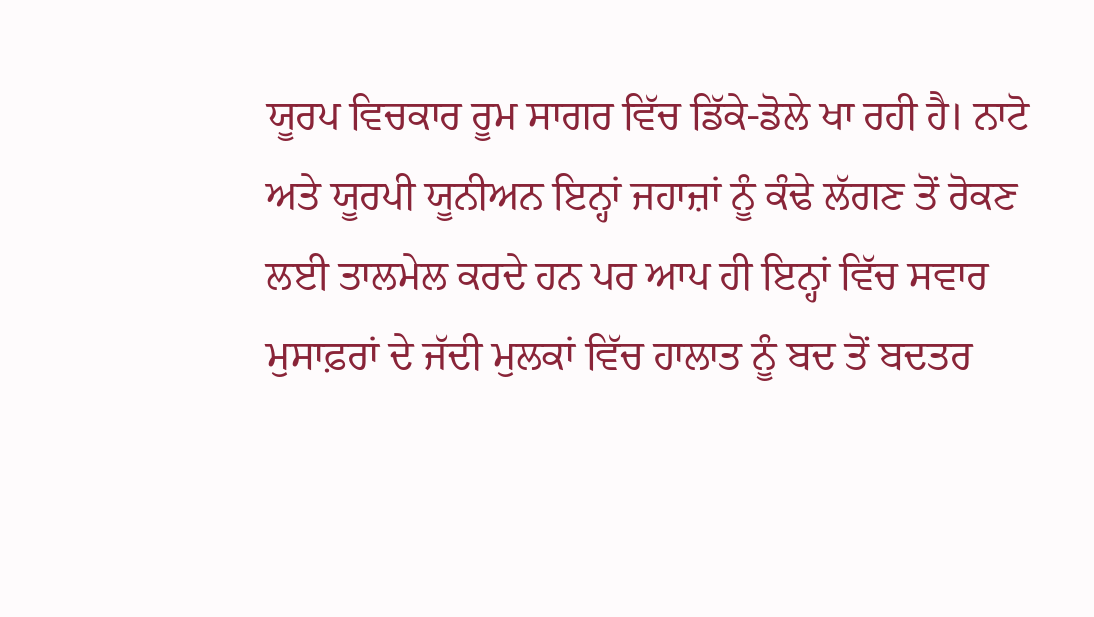ਯੂਰਪ ਵਿਚਕਾਰ ਰੂਮ ਸਾਗਰ ਵਿੱਚ ਡਿੱਕੇ-ਡੋਲੇ ਖਾ ਰਹੀ ਹੈ। ਨਾਟੋ ਅਤੇ ਯੂਰਪੀ ਯੂਨੀਅਨ ਇਨ੍ਹਾਂ ਜਹਾਜ਼ਾਂ ਨੂੰ ਕੰਢੇ ਲੱਗਣ ਤੋਂ ਰੋਕਣ ਲਈ ਤਾਲਮੇਲ ਕਰਦੇ ਹਨ ਪਰ ਆਪ ਹੀ ਇਨ੍ਹਾਂ ਵਿੱਚ ਸਵਾਰ ਮੁਸਾਫ਼ਰਾਂ ਦੇ ਜੱਦੀ ਮੁਲਕਾਂ ਵਿੱਚ ਹਾਲਾਤ ਨੂੰ ਬਦ ਤੋਂ ਬਦਤਰ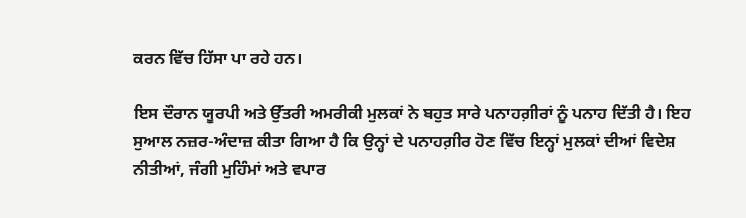ਕਰਨ ਵਿੱਚ ਹਿੱਸਾ ਪਾ ਰਹੇ ਹਨ।

ਇਸ ਦੌਰਾਨ ਯੂਰਪੀ ਅਤੇ ਉੱਤਰੀ ਅਮਰੀਕੀ ਮੁਲਕਾਂ ਨੇ ਬਹੁਤ ਸਾਰੇ ਪਨਾਹਗ਼ੀਰਾਂ ਨੂੰ ਪਨਾਹ ਦਿੱਤੀ ਹੈ। ਇਹ ਸੁਆਲ ਨਜ਼ਰ-ਅੰਦਾਜ਼ ਕੀਤਾ ਗਿਆ ਹੈ ਕਿ ਉਨ੍ਹਾਂ ਦੇ ਪਨਾਹਗ਼ੀਰ ਹੋਣ ਵਿੱਚ ਇਨ੍ਹਾਂ ਮੁਲਕਾਂ ਦੀਆਂ ਵਿਦੇਸ਼ ਨੀਤੀਆਂ, ਜੰਗੀ ਮੁਹਿੰਮਾਂ ਅਤੇ ਵਪਾਰ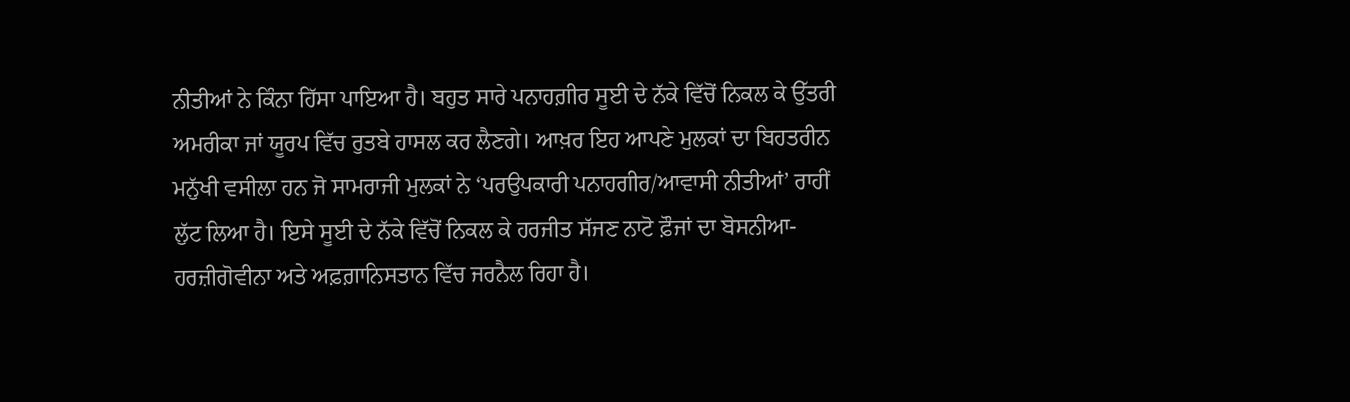ਨੀਤੀਆਂ ਨੇ ਕਿੰਨਾ ਹਿੱਸਾ ਪਾਇਆ ਹੈ। ਬਹੁਤ ਸਾਰੇ ਪਨਾਹਗ਼ੀਰ ਸੂਈ ਦੇ ਨੱਕੇ ਵਿੱਚੋਂ ਨਿਕਲ ਕੇ ਉੱਤਰੀ ਅਮਰੀਕਾ ਜਾਂ ਯੂਰਪ ਵਿੱਚ ਰੁਤਬੇ ਹਾਸਲ ਕਰ ਲੈਣਗੇ। ਆਖ਼ਰ ਇਹ ਆਪਣੇ ਮੁਲਕਾਂ ਦਾ ਬਿਹਤਰੀਨ ਮਨੁੱਖੀ ਵਸੀਲਾ ਹਨ ਜੋ ਸਾਮਰਾਜੀ ਮੁਲਕਾਂ ਨੇ ‘ਪਰਉਪਕਾਰੀ ਪਨਾਹਗੀਰ/ਆਵਾਸੀ ਨੀਤੀਆਂ’ ਰਾਹੀਂ ਲੁੱਟ ਲਿਆ ਹੈ। ਇਸੇ ਸੂਈ ਦੇ ਨੱਕੇ ਵਿੱਚੋਂ ਨਿਕਲ ਕੇ ਹਰਜੀਤ ਸੱਜਣ ਨਾਟੋ ਫ਼ੌਜਾਂ ਦਾ ਬੋਸਨੀਆ-ਹਰਜ਼ੀਗੋਵੀਨਾ ਅਤੇ ਅਫ਼ਗ਼ਾਨਿਸਤਾਨ ਵਿੱਚ ਜਰਨੈਲ ਰਿਹਾ ਹੈ।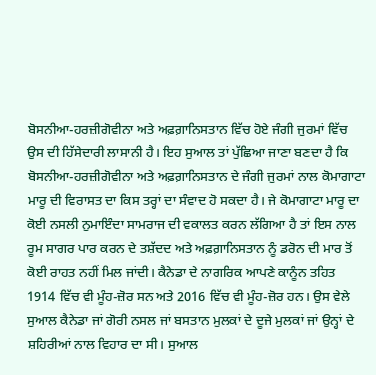ਬੋਸਨੀਆ-ਹਰਜ਼ੀਗੋਵੀਨਾ ਅਤੇ ਅਫ਼ਗ਼ਾਨਿਸਤਾਨ ਵਿੱਚ ਹੋਏ ਜੰਗੀ ਜੁਰਮਾਂ ਵਿੱਚ ਉਸ ਦੀ ਹਿੱਸੇਦਾਰੀ ਲਾਸਾਨੀ ਹੈ। ਇਹ ਸੁਆਲ ਤਾਂ ਪੁੱਛਿਆ ਜਾਣਾ ਬਣਦਾ ਹੈ ਕਿ ਬੋਸਨੀਆ-ਹਰਜ਼ੀਗੋਵੀਨਾ ਅਤੇ ਅਫ਼ਗ਼ਾਨਿਸਤਾਨ ਦੇ ਜੰਗੀ ਜੁਰਮਾਂ ਨਾਲ ਕੋਮਾਗਾਟਾ ਮਾਰੂ ਦੀ ਵਿਰਾਸਤ ਦਾ ਕਿਸ ਤਰ੍ਹਾਂ ਦਾ ਸੰਵਾਦ ਹੋ ਸਕਦਾ ਹੈ। ਜੇ ਕੋਮਾਗਾਟਾ ਮਾਰੂ ਦਾ ਕੋਈ ਨਸਲੀ ਨੁਮਾਇੰਦਾ ਸਾਮਰਾਜ ਦੀ ਵਕਾਲਤ ਕਰਨ ਲੱਗਿਆ ਹੈ ਤਾਂ ਇਸ ਨਾਲ ਰੂਮ ਸਾਗਰ ਪਾਰ ਕਰਨ ਦੇ ਤਸ਼ੱਦਦ ਅਤੇ ਅਫ਼ਗ਼ਾਨਿਸਤਾਨ ਨੂੰ ਡਰੋਨ ਦੀ ਮਾਰ ਤੋਂ ਕੋਈ ਰਾਹਤ ਨਹੀਂ ਮਿਲ ਜਾਂਦੀ। ਕੈਨੇਡਾ ਦੇ ਨਾਗਰਿਕ ਆਪਣੇ ਕਾਨੂੰਨ ਤਹਿਤ 1914 ਵਿੱਚ ਵੀ ਮੂੰਹ-ਜ਼ੋਰ ਸਨ ਅਤੇ 2016 ਵਿੱਚ ਵੀ ਮੂੰਹ-ਜ਼ੋਰ ਹਨ। ਉਸ ਵੇਲੇ ਸੁਆਲ ਕੈਨੇਡਾ ਜਾਂ ਗੋਰੀ ਨਸਲ ਜਾਂ ਬਸਤਾਨ ਮੁਲਕਾਂ ਦੇ ਦੂਜੇ ਮੁਲਕਾਂ ਜਾਂ ਉਨ੍ਹਾਂ ਦੇ ਸ਼ਹਿਰੀਆਂ ਨਾਲ ਵਿਹਾਰ ਦਾ ਸੀ। ਸੁਆਲ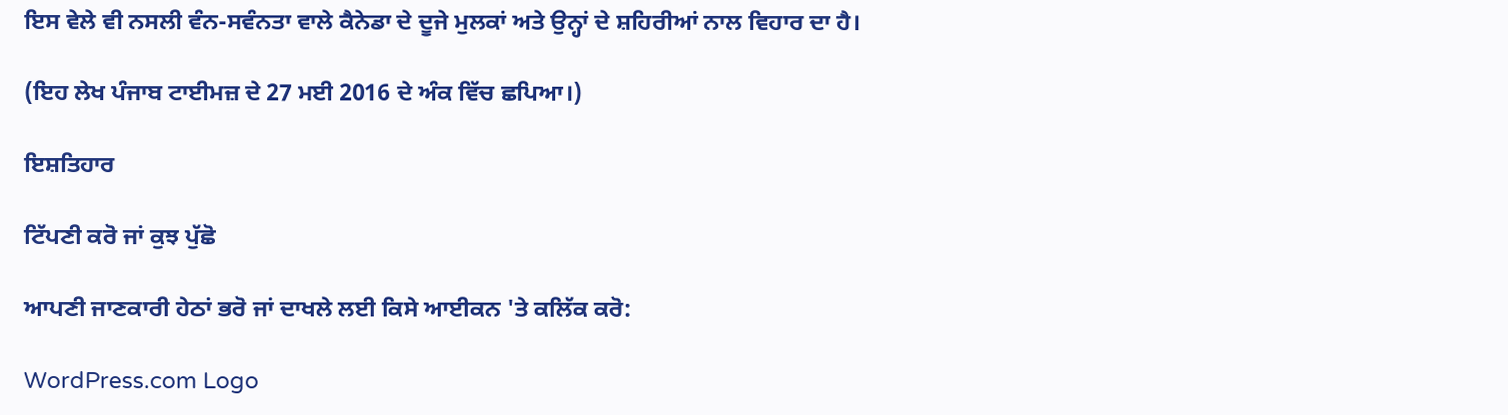ਇਸ ਵੇਲੇ ਵੀ ਨਸਲੀ ਵੰਨ-ਸਵੰਨਤਾ ਵਾਲੇ ਕੈਨੇਡਾ ਦੇ ਦੂਜੇ ਮੁਲਕਾਂ ਅਤੇ ਉਨ੍ਹਾਂ ਦੇ ਸ਼ਹਿਰੀਆਂ ਨਾਲ ਵਿਹਾਰ ਦਾ ਹੈ।

(ਇਹ ਲੇਖ ਪੰਜਾਬ ਟਾਈਮਜ਼ ਦੇ 27 ਮਈ 2016 ਦੇ ਅੰਕ ਵਿੱਚ ਛਪਿਆ।)

ਇਸ਼ਤਿਹਾਰ

ਟਿੱਪਣੀ ਕਰੋ ਜਾਂ ਕੁਝ ਪੁੱਛੋ

ਆਪਣੀ ਜਾਣਕਾਰੀ ਹੇਠਾਂ ਭਰੋ ਜਾਂ ਦਾਖਲੇ ਲਈ ਕਿਸੇ ਆਈਕਨ 'ਤੇ ਕਲਿੱਕ ਕਰੋ:

WordPress.com Logo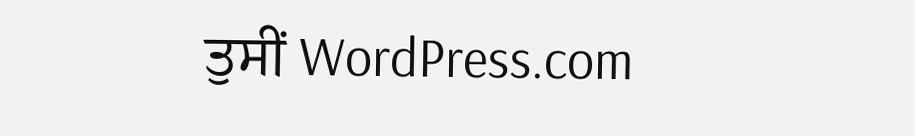ਤੁਸੀਂ WordPress.com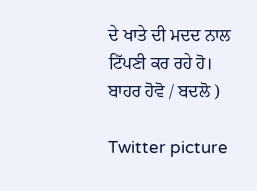ਦੇ ਖਾਤੇ ਦੀ ਮਦਦ ਨਾਲ ਟਿੱਪਣੀ ਕਰ ਰਹੇ ਹੋ। ਬਾਹਰ ਹੋਵੋ / ਬਦਲੋ )

Twitter picture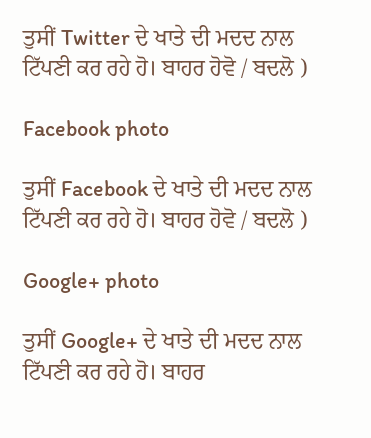ਤੁਸੀਂ Twitter ਦੇ ਖਾਤੇ ਦੀ ਮਦਦ ਨਾਲ ਟਿੱਪਣੀ ਕਰ ਰਹੇ ਹੋ। ਬਾਹਰ ਹੋਵੋ / ਬਦਲੋ )

Facebook photo

ਤੁਸੀਂ Facebook ਦੇ ਖਾਤੇ ਦੀ ਮਦਦ ਨਾਲ ਟਿੱਪਣੀ ਕਰ ਰਹੇ ਹੋ। ਬਾਹਰ ਹੋਵੋ / ਬਦਲੋ )

Google+ photo

ਤੁਸੀਂ Google+ ਦੇ ਖਾਤੇ ਦੀ ਮਦਦ ਨਾਲ ਟਿੱਪਣੀ ਕਰ ਰਹੇ ਹੋ। ਬਾਹਰ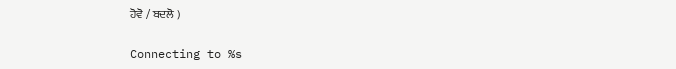ਹੋਵੋ / ਬਦਲੋ )

Connecting to %s